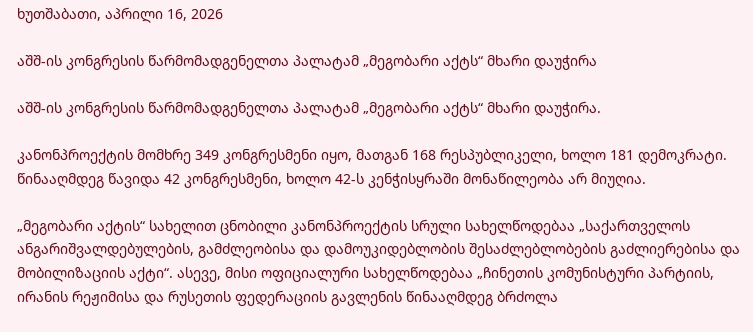ხუთშაბათი, აპრილი 16, 2026

აშშ-ის კონგრესის წარმომადგენელთა პალატამ „მეგობარი აქტს“ მხარი დაუჭირა

აშშ-ის კონგრესის წარმომადგენელთა პალატამ „მეგობარი აქტს“ მხარი დაუჭირა.

კანონპროექტის მომხრე 349 კონგრესმენი იყო, მათგან 168 რესპუბლიკელი, ხოლო 181 დემოკრატი. წინააღმდეგ წავიდა 42 კონგრესმენი, ხოლო 42-ს კენჭისყრაში მონაწილეობა არ მიუღია.

„მეგობარი აქტის“ სახელით ცნობილი კანონპროექტის სრული სახელწოდებაა „საქართველოს ანგარიშვალდებულების, გამძლეობისა და დამოუკიდებლობის შესაძლებლობების გაძლიერებისა და მობილიზაციის აქტი“. ასევე, მისი ოფიციალური სახელწოდებაა „ჩინეთის კომუნისტური პარტიის, ირანის რეჟიმისა და რუსეთის ფედერაციის გავლენის წინააღმდეგ ბრძოლა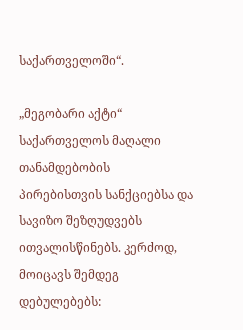საქართველოში“.

„მეგობარი აქტი“ საქართველოს მაღალი თანამდებობის პირებისთვის სანქციებსა და სავიზო შეზღუდვებს ითვალისწინებს. კერძოდ, მოიცავს შემდეგ დებულებებს: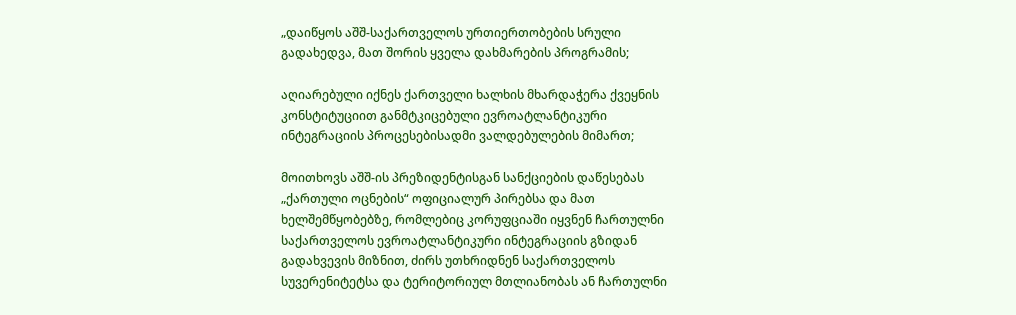„დაიწყოს აშშ-საქართველოს ურთიერთობების სრული გადახედვა, მათ შორის ყველა დახმარების პროგრამის;

აღიარებული იქნეს ქართველი ხალხის მხარდაჭერა ქვეყნის კონსტიტუციით განმტკიცებული ევროატლანტიკური ინტეგრაციის პროცესებისადმი ვალდებულების მიმართ;

მოითხოვს აშშ-ის პრეზიდენტისგან სანქციების დაწესებას „ქართული ოცნების“ ოფიციალურ პირებსა და მათ ხელშემწყობებზე, რომლებიც კორუფციაში იყვნენ ჩართულნი საქართველოს ევროატლანტიკური ინტეგრაციის გზიდან გადახვევის მიზნით, ძირს უთხრიდნენ საქართველოს სუვერენიტეტსა და ტერიტორიულ მთლიანობას ან ჩართულნი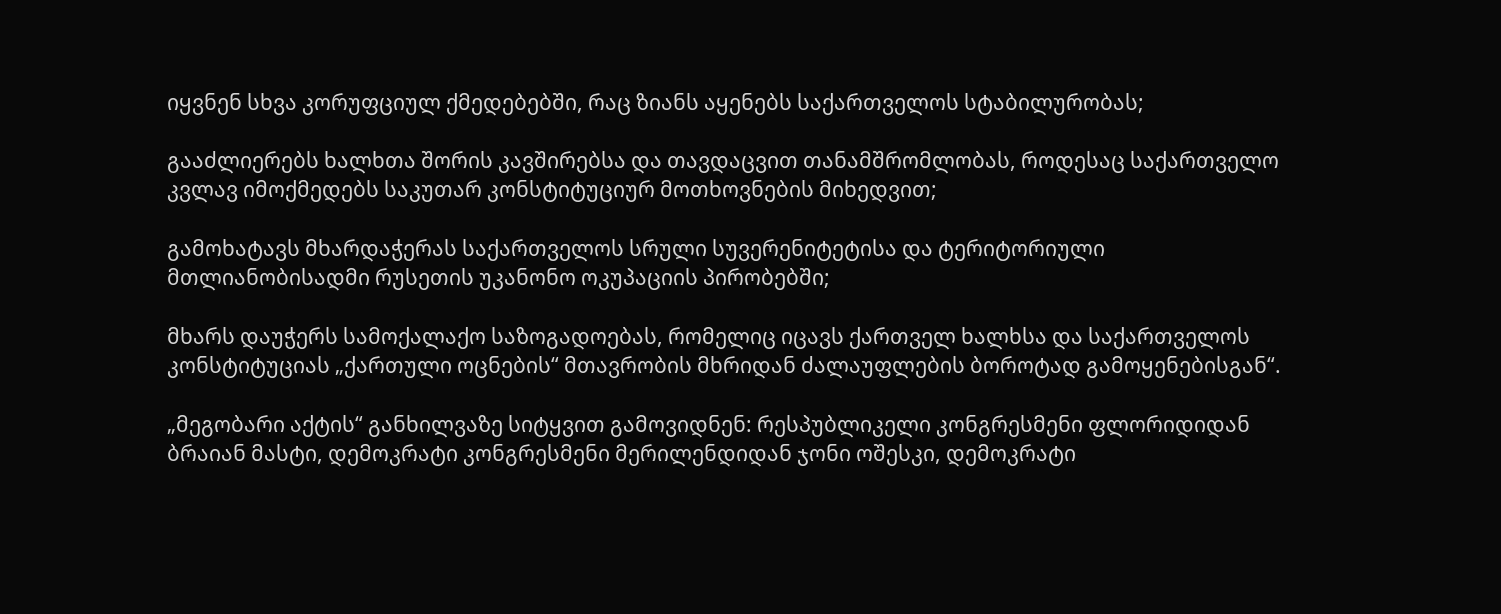იყვნენ სხვა კორუფციულ ქმედებებში, რაც ზიანს აყენებს საქართველოს სტაბილურობას;

გააძლიერებს ხალხთა შორის კავშირებსა და თავდაცვით თანამშრომლობას, როდესაც საქართველო კვლავ იმოქმედებს საკუთარ კონსტიტუციურ მოთხოვნების მიხედვით;

გამოხატავს მხარდაჭერას საქართველოს სრული სუვერენიტეტისა და ტერიტორიული მთლიანობისადმი რუსეთის უკანონო ოკუპაციის პირობებში;

მხარს დაუჭერს სამოქალაქო საზოგადოებას, რომელიც იცავს ქართველ ხალხსა და საქართველოს კონსტიტუციას „ქართული ოცნების“ მთავრობის მხრიდან ძალაუფლების ბოროტად გამოყენებისგან“.

„მეგობარი აქტის“ განხილვაზე სიტყვით გამოვიდნენ: რესპუბლიკელი კონგრესმენი ფლორიდიდან ბრაიან მასტი, დემოკრატი კონგრესმენი მერილენდიდან ჯონი ოშესკი, დემოკრატი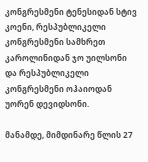კონგრესმენი ტენესიდან სტივ კოენი, რესპუბლიკელი კონგრესმენი სამხრეთ კაროლინიდან ჯო უილსონი და რესპუბლიკელი კონგრესმენი ოჰაიოდან უორენ დევიდსონი.

მანამდე, მიმდინარე წლის 27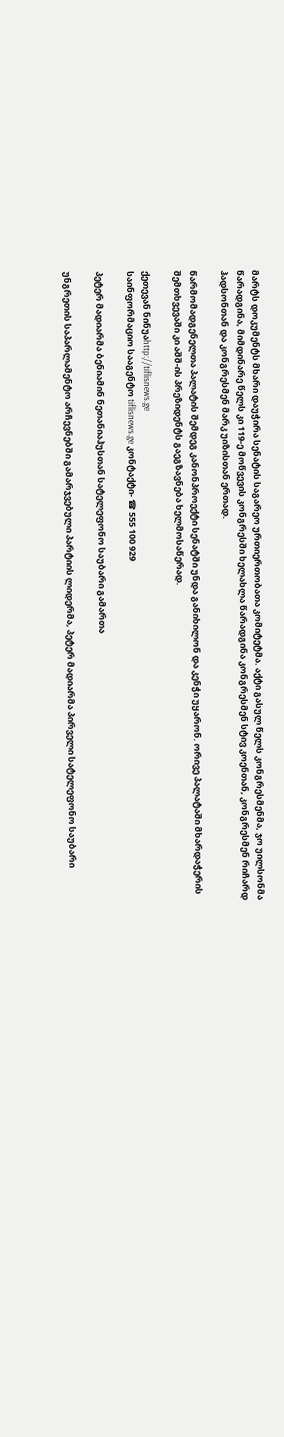მარტს დოკუმენტს მხარი დაუჭირა სენატის საგარეო ურთიერთობათა კომიტეტმა. აქტი გასულ წელს კონგრესმენმა, ჯო უილსონმა წარადგინა, მიმდინარე წელს კი 119-ე მოწვევის კონგრესში ხელახლა წარადგინა კონგრესმენ სტივ კოენთან, კონგრესმენ რიჩარდ ჰადსონთან და კონგრესმენ მარკ უიზისთან ერთად.

წარმომადგენელთა პალატის შემდეგ კანონპროექტი სენატში უნდა განიხილონ და კენჭი უყარონ. ორივე პალატაში მხარდაჭერის შემთხვევაში კი აშშ-ის პრეზიდენტს გაეგზავნება ხელმოსაწერად.

ქეთევან ნინუაhttp://tiflisnews.ge
საინფორმაციო სააგენტო tiflisnews.ge კონტაქტი- ☎ 555 100 929

პეტერ მადიარმა ბენიამინ ნეთანიაჰუსთან სატელეფონო საუბარი გამართა

უნგრეთის საპარლამენტო არჩევნებში გამარჯვებული პარტიის ლიდერმა, პეტერ მადიარმა პირველი სატელეფონო საუბარი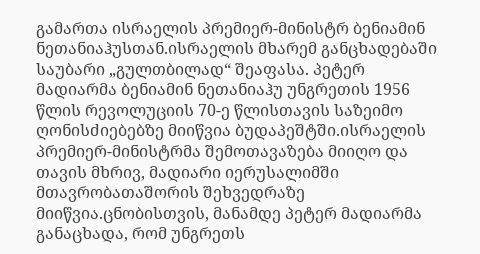გამართა ისრაელის პრემიერ-მინისტრ ბენიამინ ნეთანიაჰუსთან.ისრაელის მხარემ განცხადებაში საუბარი „გულთბილად“ შეაფასა. პეტერ მადიარმა ბენიამინ ნეთანიაჰუ უნგრეთის 1956 წლის რევოლუციის 70-ე წლისთავის საზეიმო ღონისძიებებზე მიიწვია ბუდაპეშტში.ისრაელის პრემიერ-მინისტრმა შემოთავაზება მიიღო და თავის მხრივ, მადიარი იერუსალიმში მთავრობათაშორის შეხვედრაზე მიიწვია.ცნობისთვის, მანამდე პეტერ მადიარმა განაცხადა, რომ უნგრეთს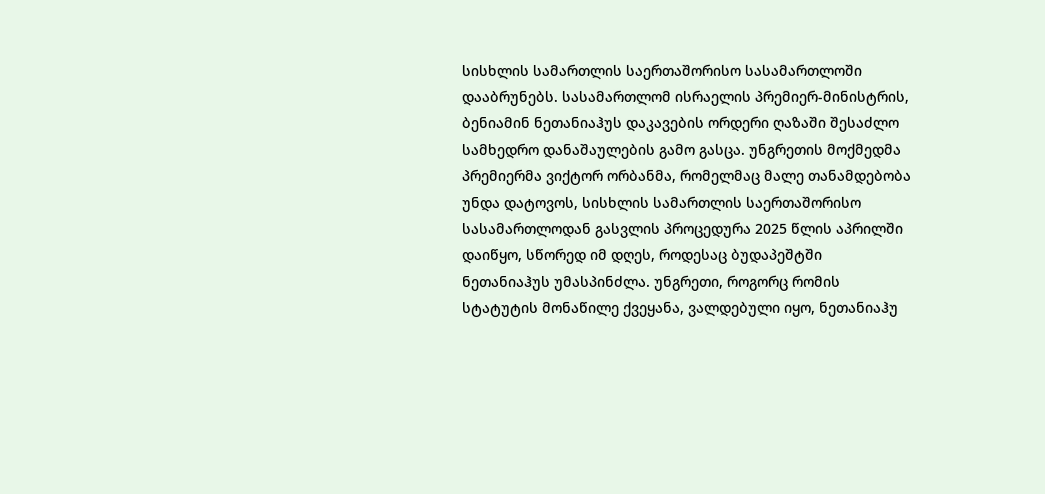სისხლის სამართლის საერთაშორისო სასამართლოში დააბრუნებს. სასამართლომ ისრაელის პრემიერ-მინისტრის, ბენიამინ ნეთანიაჰუს დაკავების ორდერი ღაზაში შესაძლო სამხედრო დანაშაულების გამო გასცა. უნგრეთის მოქმედმა პრემიერმა ვიქტორ ორბანმა, რომელმაც მალე თანამდებობა უნდა დატოვოს, სისხლის სამართლის საერთაშორისო სასამართლოდან გასვლის პროცედურა 2025 წლის აპრილში დაიწყო, სწორედ იმ დღეს, როდესაც ბუდაპეშტში ნეთანიაჰუს უმასპინძლა. უნგრეთი, როგორც რომის სტატუტის მონაწილე ქვეყანა, ვალდებული იყო, ნეთანიაჰუ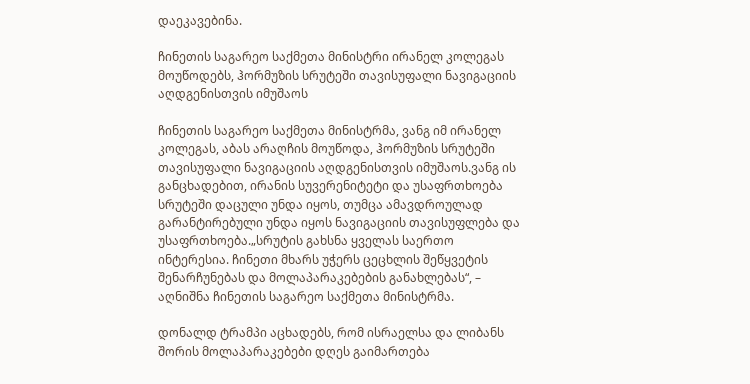დაეკავებინა.

ჩინეთის საგარეო საქმეთა მინისტრი ირანელ კოლეგას მოუწოდებს, ჰორმუზის სრუტეში თავისუფალი ნავიგაციის აღდგენისთვის იმუშაოს

ჩინეთის საგარეო საქმეთა მინისტრმა, ვანგ იმ ირანელ კოლეგას, აბას არაღჩის მოუწოდა, ჰორმუზის სრუტეში თავისუფალი ნავიგაციის აღდგენისთვის იმუშაოს.ვანგ ის განცხადებით, ირანის სუვერენიტეტი და უსაფრთხოება სრუტეში დაცული უნდა იყოს, თუმცა ამავდროულად გარანტირებული უნდა იყოს ნავიგაციის თავისუფლება და უსაფრთხოება.„სრუტის გახსნა ყველას საერთო ინტერესია. ჩინეთი მხარს უჭერს ცეცხლის შეწყვეტის შენარჩუნებას და მოლაპარაკებების განახლებას“, – აღნიშნა ჩინეთის საგარეო საქმეთა მინისტრმა.

დონალდ ტრამპი აცხადებს, რომ ისრაელსა და ლიბანს შორის მოლაპარაკებები დღეს გაიმართება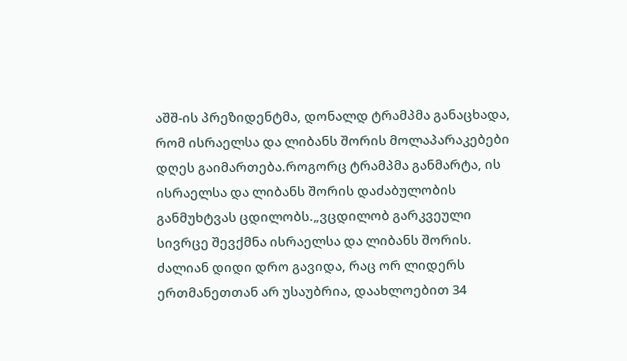აშშ-ის პრეზიდენტმა, დონალდ ტრამპმა განაცხადა, რომ ისრაელსა და ლიბანს შორის მოლაპარაკებები დღეს გაიმართება.როგორც ტრამპმა განმარტა, ის ისრაელსა და ლიბანს შორის დაძაბულობის განმუხტვას ცდილობს.„ვცდილობ გარკვეული სივრცე შევქმნა ისრაელსა და ლიბანს შორის. ძალიან დიდი დრო გავიდა, რაც ორ ლიდერს ერთმანეთთან არ უსაუბრია, დაახლოებით 34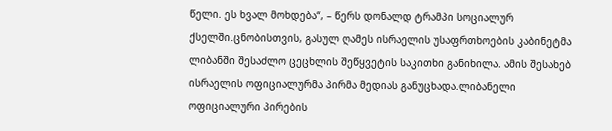წელი. ეს ხვალ მოხდება“, – წერს დონალდ ტრამპი სოციალურ ქსელში.ცნობისთვის, გასულ ღამეს ისრაელის უსაფრთხოების კაბინეტმა ლიბანში შესაძლო ცეცხლის შეწყვეტის საკითხი განიხილა. ამის შესახებ ისრაელის ოფიციალურმა პირმა მედიას განუცხადა.ლიბანელი ოფიციალური პირების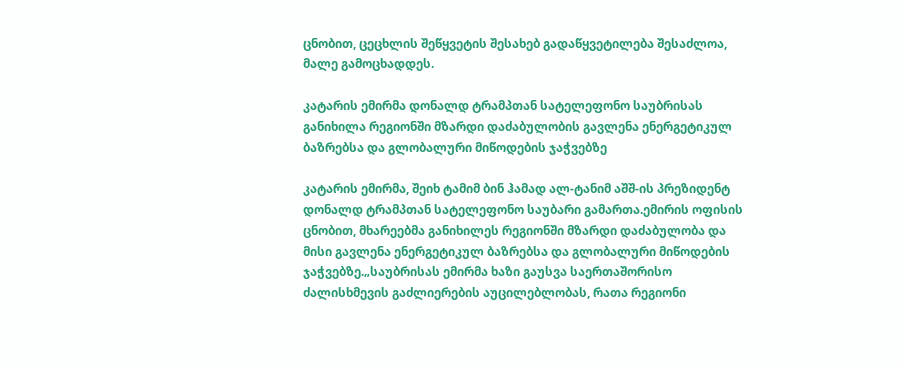ცნობით, ცეცხლის შეწყვეტის შესახებ გადაწყვეტილება შესაძლოა, მალე გამოცხადდეს.

კატარის ემირმა დონალდ ტრამპთან სატელეფონო საუბრისას განიხილა რეგიონში მზარდი დაძაბულობის გავლენა ენერგეტიკულ ბაზრებსა და გლობალური მიწოდების ჯაჭვებზე

კატარის ემირმა, შეიხ ტამიმ ბინ ჰამად ალ-ტანიმ აშშ-ის პრეზიდენტ დონალდ ტრამპთან სატელეფონო საუბარი გამართა.ემირის ოფისის ცნობით, მხარეებმა განიხილეს რეგიონში მზარდი დაძაბულობა და მისი გავლენა ენერგეტიკულ ბაზრებსა და გლობალური მიწოდების ჯაჭვებზე.„საუბრისას ემირმა ხაზი გაუსვა საერთაშორისო ძალისხმევის გაძლიერების აუცილებლობას, რათა რეგიონი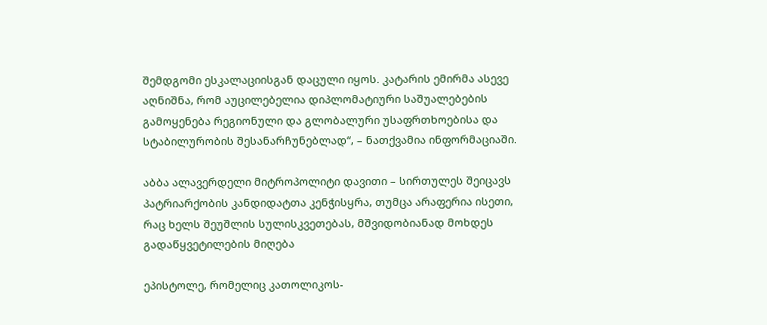შემდგომი ესკალაციისგან დაცული იყოს. კატარის ემირმა ასევე აღნიშნა, რომ აუცილებელია დიპლომატიური საშუალებების გამოყენება რეგიონული და გლობალური უსაფრთხოებისა და სტაბილურობის შესანარჩუნებლად“, – ნათქვამია ინფორმაციაში.

აბბა ალავერდელი მიტროპოლიტი დავითი – სირთულეს შეიცავს პატრიარქობის კანდიდატთა კენჭისყრა, თუმცა არაფერია ისეთი, რაც ხელს შეუშლის სულისკვეთებას, მშვიდობიანად მოხდეს გადაწყვეტილების მიღება

ეპისტოლე, რომელიც კათოლიკოს-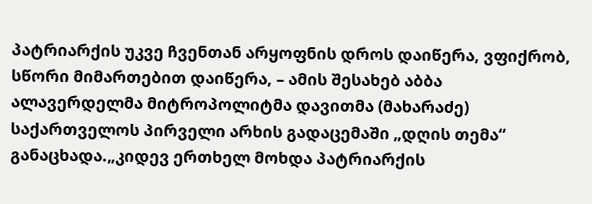პატრიარქის უკვე ჩვენთან არყოფნის დროს დაიწერა, ვფიქრობ, სწორი მიმართებით დაიწერა, – ამის შესახებ აბბა ალავერდელმა მიტროპოლიტმა დავითმა (მახარაძე) საქართველოს პირველი არხის გადაცემაში „დღის თემა“ განაცხადა.„კიდევ ერთხელ მოხდა პატრიარქის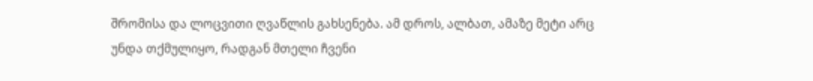შრომისა და ლოცვითი ღვაწლის გახსენება. ამ დროს, ალბათ, ამაზე მეტი არც უნდა თქმულიყო, რადგან მთელი ჩვენი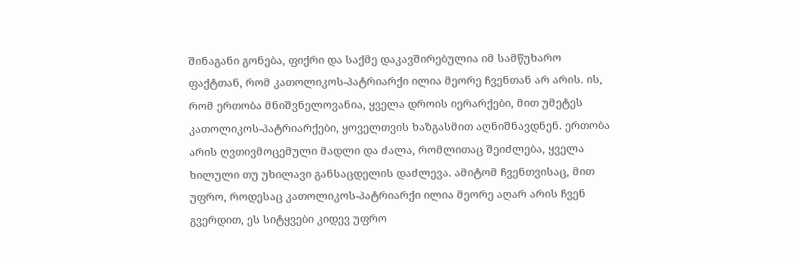შინაგანი გონება, ფიქრი და საქმე დაკავშირებულია იმ სამწუხარო ფაქტთან, რომ კათოლიკოს-პატრიარქი ილია მეორე ჩვენთან არ არის. ის, რომ ერთობა მნიშვნელოვანია, ყველა დროის იერარქები, მით უმეტეს კათოლიკოს-პატრიარქები, ყოველთვის ხაზგასმით აღნიშნავდნენ. ერთობა არის ღვთივმოცემული მადლი და ძალა, რომლითაც შეიძლება, ყველა ხილული თუ უხილავი განსაცდელის დაძლევა. ამიტომ ჩვენთვისაც, მით უფრო, როდესაც კათოლიკოს-პატრიარქი ილია მეორე აღარ არის ჩვენ გვერდით, ეს სიტყვები კიდევ უფრო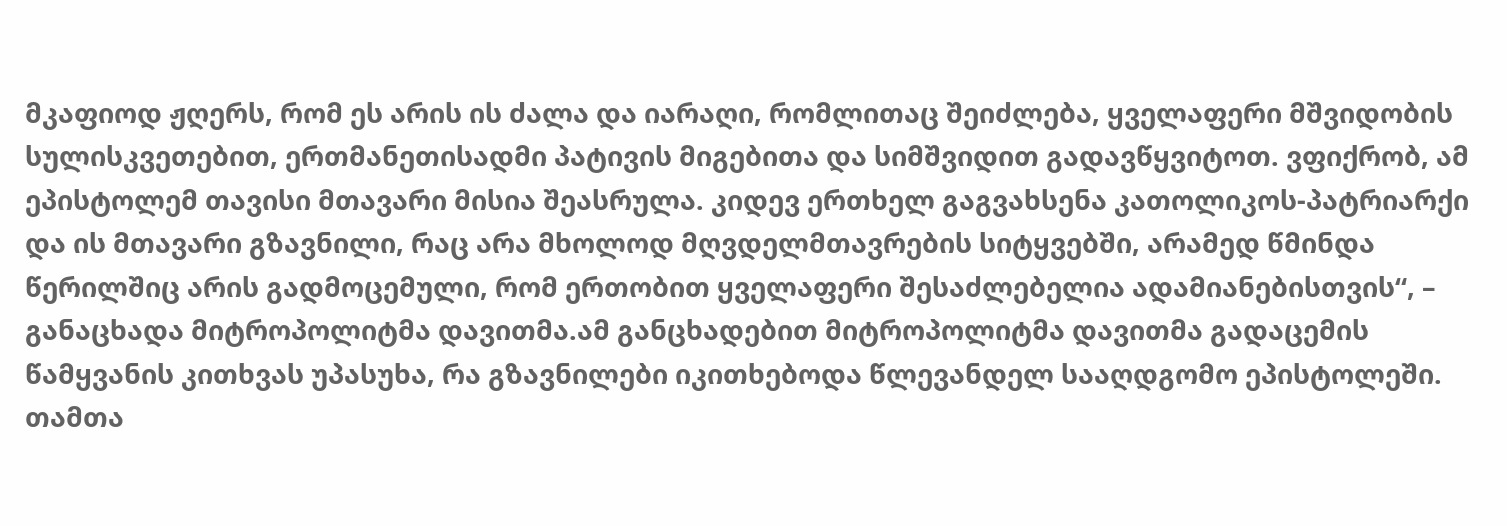მკაფიოდ ჟღერს, რომ ეს არის ის ძალა და იარაღი, რომლითაც შეიძლება, ყველაფერი მშვიდობის სულისკვეთებით, ერთმანეთისადმი პატივის მიგებითა და სიმშვიდით გადავწყვიტოთ. ვფიქრობ, ამ ეპისტოლემ თავისი მთავარი მისია შეასრულა. კიდევ ერთხელ გაგვახსენა კათოლიკოს-პატრიარქი და ის მთავარი გზავნილი, რაც არა მხოლოდ მღვდელმთავრების სიტყვებში, არამედ წმინდა წერილშიც არის გადმოცემული, რომ ერთობით ყველაფერი შესაძლებელია ადამიანებისთვის“, – განაცხადა მიტროპოლიტმა დავითმა.ამ განცხადებით მიტროპოლიტმა დავითმა გადაცემის წამყვანის კითხვას უპასუხა, რა გზავნილები იკითხებოდა წლევანდელ სააღდგომო ეპისტოლეში. თამთა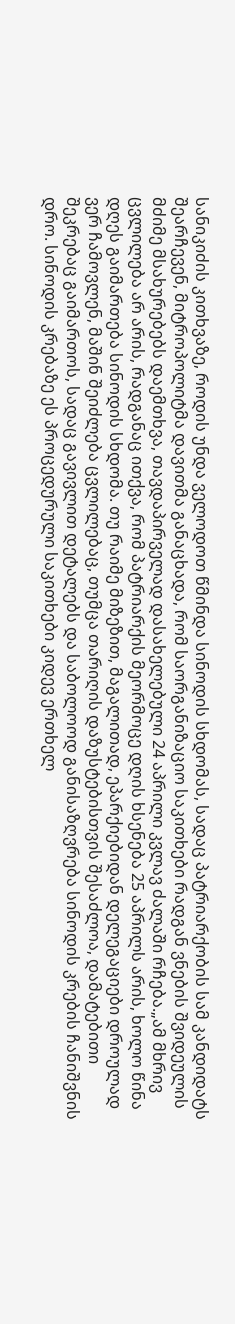სანიკიძის კითხვაზე, როდის უნდა ველოდოთ წმინდა სინოდის სხდომას, სადაც პატრიარქობის სამ კანდიდატს შეარჩევენ, მიტროპოლიტმა დავითმა განაცხადა, რომ საორგანიზაციო საკითხები რადგან ვნების შვიდეულის მძიმე მსახურებებს დაემთხვა, თავდაპირველად დასახელებული 24 აპრილი კვლავ ძალაში რჩება.„ამ მხრივ ცვლილება არ არის, რადგანაც ითქვა, რომ პატრიარქის მეორმოცე დღის ხსენება 25 აპრილს არის, ხოლო წინა დღეს გაიმართება სინოდის სხდომა. თუ რაიმე მიზეზით, მაგალითად, ეპარქიებიდან დელეგაციები დროულად ვერ ჩამოვლენ, მაშინ შეიძლება ცვლილებაც, თუმცა თარიღის დაზუსტებისთვის შესაძლოა, დამატებითი შეკრებაც გაიმართოს, სადაც გავივლით დეტალებს და საბოლოოდ განისაზღვრება სინოდის კრების ჩანიშვნის დრო. სინოდის კრებაზე ეს პროცედურული საკითხები კიდევ ერთხელ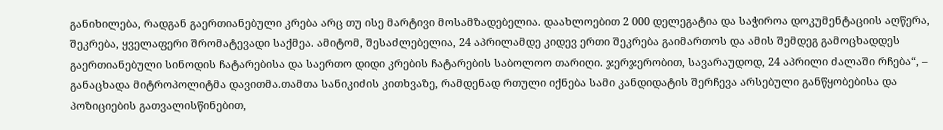განიხილება, რადგან გაერთიანებული კრება არც თუ ისე მარტივი მოსამზადებელია. დაახლოებით 2 000 დელეგატია და საჭიროა დოკუმენტაციის აღწერა, შეკრება, ყველაფერი შრომატევადი საქმეა. ამიტომ, შესაძლებელია, 24 აპრილამდე კიდევ ერთი შეკრება გაიმართოს და ამის შემდეგ გამოცხადდეს გაერთიანებული სინოდის ჩატარებისა და საერთო დიდი კრების ჩატარების საბოლოო თარიღი. ჯერჯერობით, სავარაუდოდ, 24 აპრილი ძალაში რჩება“, – განაცხადა მიტროპოლიტმა დავითმა.თამთა სანიკიძის კითხვაზე, რამდენად რთული იქნება სამი კანდიდატის შერჩევა არსებული განწყობებისა და პოზიციების გათვალისწინებით,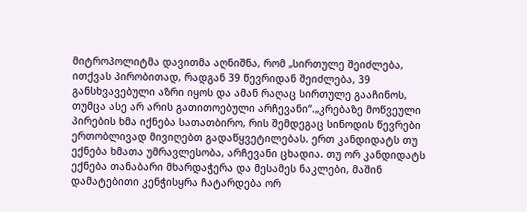მიტროპოლიტმა დავითმა აღნიშნა, რომ „სირთულე შეიძლება, ითქვას პირობითად, რადგან 39 წევრიდან შეიძლება, 39 განსხვავებული აზრი იყოს და ამან რაღაც სირთულე გააჩინოს, თუმცა ასე არ არის გათითოებული არჩევანი“.„კრებაზე მოწვეული პირების ხმა იქნება სათათბირო, რის შემდეგაც სინოდის წევრები ერთობლივად მივიღებთ გადაწყვეტილებას. ერთ კანდიდატს თუ ექნება ხმათა უმრავლესობა, არჩევანი ცხადია. თუ ორ კანდიდატს ექნება თანაბარი მხარდაჭერა და მესამეს ნაკლები, მაშინ დამატებითი კენჭისყრა ჩატარდება ორ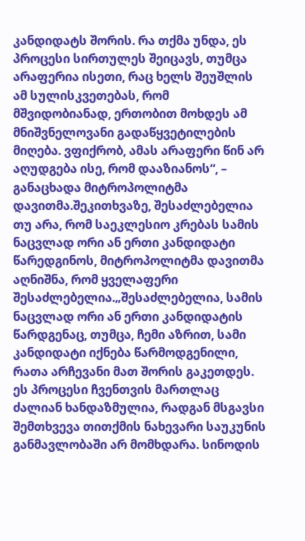კანდიდატს შორის. რა თქმა უნდა, ეს პროცესი სირთულეს შეიცავს, თუმცა არაფერია ისეთი, რაც ხელს შეუშლის ამ სულისკვეთებას, რომ მშვიდობიანად, ერთობით მოხდეს ამ მნიშვნელოვანი გადაწყვეტილების მიღება. ვფიქრობ, ამას არაფერი წინ არ აღუდგება ისე, რომ დააზიანოს“, – განაცხადა მიტროპოლიტმა დავითმა.შეკითხვაზე, შესაძლებელია თუ არა, რომ საეკლესიო კრებას სამის ნაცვლად ორი ან ერთი კანდიდატი წარედგინოს, მიტროპოლიტმა დავითმა აღნიშნა, რომ ყველაფერი შესაძლებელია.„შესაძლებელია, სამის ნაცვლად ორი ან ერთი კანდიდატის წარდგენაც, თუმცა, ჩემი აზრით, სამი კანდიდატი იქნება წარმოდგენილი, რათა არჩევანი მათ შორის გაკეთდეს. ეს პროცესი ჩვენთვის მართლაც ძალიან ხანდაზმულია, რადგან მსგავსი შემთხვევა თითქმის ნახევარი საუკუნის განმავლობაში არ მომხდარა. სინოდის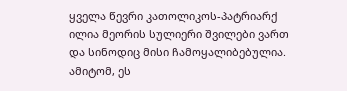ყველა წევრი კათოლიკოს-პატრიარქ ილია მეორის სულიერი შვილები ვართ და სინოდიც მისი ჩამოყალიბებულია. ამიტომ, ეს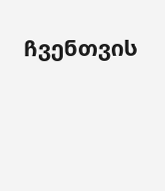ჩვენთვის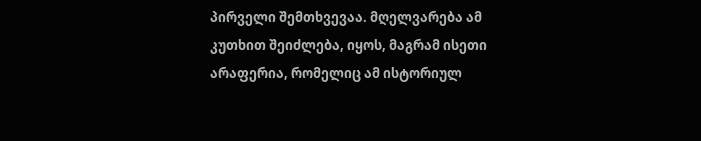პირველი შემთხვევაა. მღელვარება ამ კუთხით შეიძლება, იყოს, მაგრამ ისეთი არაფერია, რომელიც ამ ისტორიულ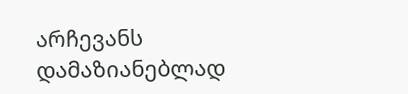არჩევანს დამაზიანებლად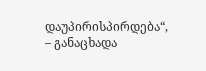დაუპირისპირდება“, – განაცხადა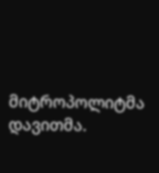მიტროპოლიტმა დავითმა.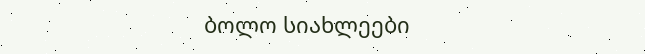ბოლო სიახლეები